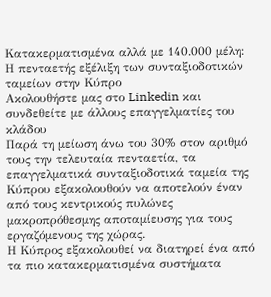Κατακερματισμένα αλλά με 140.000 μέλη: Η πενταετής εξέλιξη των συνταξιοδοτικών ταμείων στην Κύπρο
Ακολουθήστε μας στο Linkedin και συνδεθείτε με άλλους επαγγελματίες του κλάδου
Παρά τη μείωση άνω του 30% στον αριθμό τους την τελευταία πενταετία, τα επαγγελματικά συνταξιοδοτικά ταμεία της Κύπρου εξακολουθούν να αποτελούν έναν από τους κεντρικούς πυλώνες μακροπρόθεσμης αποταμίευσης για τους εργαζόμενους της χώρας.
Η Κύπρος εξακολουθεί να διατηρεί ένα από τα πιο κατακερματισμένα συστήματα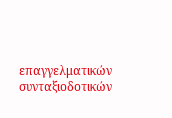επαγγελματικών συνταξιοδοτικών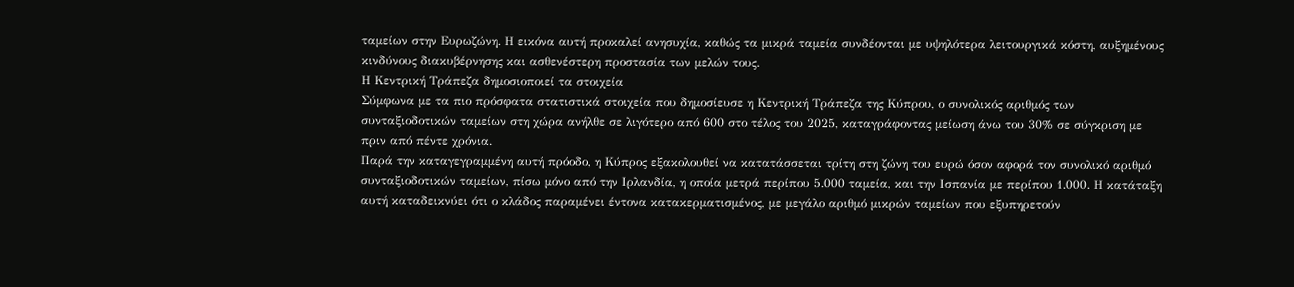ταμείων στην Ευρωζώνη. Η εικόνα αυτή προκαλεί ανησυχία, καθώς τα μικρά ταμεία συνδέονται με υψηλότερα λειτουργικά κόστη, αυξημένους κινδύνους διακυβέρνησης και ασθενέστερη προστασία των μελών τους.
Η Κεντρική Τράπεζα δημοσιοποιεί τα στοιχεία
Σύμφωνα με τα πιο πρόσφατα στατιστικά στοιχεία που δημοσίευσε η Κεντρική Τράπεζα της Κύπρου, ο συνολικός αριθμός των συνταξιοδοτικών ταμείων στη χώρα ανήλθε σε λιγότερο από 600 στο τέλος του 2025, καταγράφοντας μείωση άνω του 30% σε σύγκριση με πριν από πέντε χρόνια.
Παρά την καταγεγραμμένη αυτή πρόοδο, η Κύπρος εξακολουθεί να κατατάσσεται τρίτη στη ζώνη του ευρώ όσον αφορά τον συνολικό αριθμό συνταξιοδοτικών ταμείων, πίσω μόνο από την Ιρλανδία, η οποία μετρά περίπου 5.000 ταμεία, και την Ισπανία με περίπου 1.000. Η κατάταξη αυτή καταδεικνύει ότι ο κλάδος παραμένει έντονα κατακερματισμένος, με μεγάλο αριθμό μικρών ταμείων που εξυπηρετούν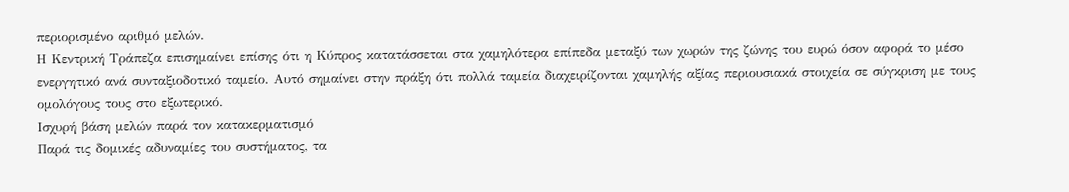περιορισμένο αριθμό μελών.
Η Κεντρική Τράπεζα επισημαίνει επίσης ότι η Κύπρος κατατάσσεται στα χαμηλότερα επίπεδα μεταξύ των χωρών της ζώνης του ευρώ όσον αφορά το μέσο ενεργητικό ανά συνταξιοδοτικό ταμείο. Αυτό σημαίνει στην πράξη ότι πολλά ταμεία διαχειρίζονται χαμηλής αξίας περιουσιακά στοιχεία σε σύγκριση με τους ομολόγους τους στο εξωτερικό.
Ισχυρή βάση μελών παρά τον κατακερματισμό
Παρά τις δομικές αδυναμίες του συστήματος, τα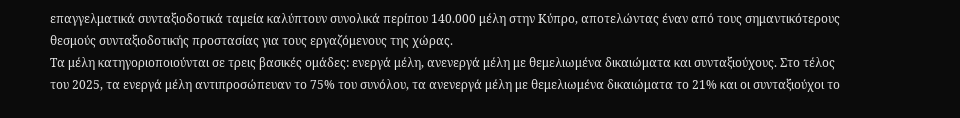επαγγελματικά συνταξιοδοτικά ταμεία καλύπτουν συνολικά περίπου 140.000 μέλη στην Κύπρο, αποτελώντας έναν από τους σημαντικότερους θεσμούς συνταξιοδοτικής προστασίας για τους εργαζόμενους της χώρας.
Τα μέλη κατηγοριοποιούνται σε τρεις βασικές ομάδες: ενεργά μέλη, ανενεργά μέλη με θεμελιωμένα δικαιώματα και συνταξιούχους. Στο τέλος του 2025, τα ενεργά μέλη αντιπροσώπευαν το 75% του συνόλου, τα ανενεργά μέλη με θεμελιωμένα δικαιώματα το 21% και οι συνταξιούχοι το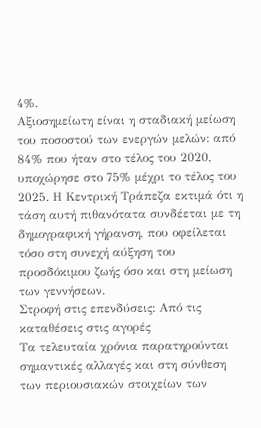4%.
Αξιοσημείωτη είναι η σταδιακή μείωση του ποσοστού των ενεργών μελών: από 84% που ήταν στο τέλος του 2020, υποχώρησε στο 75% μέχρι το τέλος του 2025. Η Κεντρική Τράπεζα εκτιμά ότι η τάση αυτή πιθανότατα συνδέεται με τη δημογραφική γήρανση, που οφείλεται τόσο στη συνεχή αύξηση του προσδόκιμου ζωής όσο και στη μείωση των γεννήσεων.
Στροφή στις επενδύσεις: Από τις καταθέσεις στις αγορές
Τα τελευταία χρόνια παρατηρούνται σημαντικές αλλαγές και στη σύνθεση των περιουσιακών στοιχείων των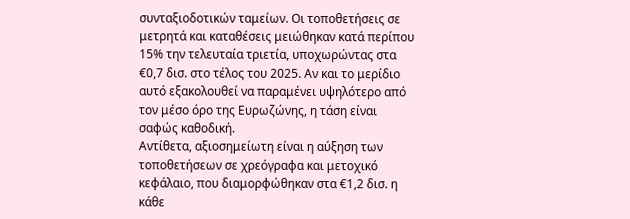συνταξιοδοτικών ταμείων. Οι τοποθετήσεις σε μετρητά και καταθέσεις μειώθηκαν κατά περίπου 15% την τελευταία τριετία, υποχωρώντας στα €0,7 δισ. στο τέλος του 2025. Αν και το μερίδιο αυτό εξακολουθεί να παραμένει υψηλότερο από τον μέσο όρο της Ευρωζώνης, η τάση είναι σαφώς καθοδική.
Αντίθετα, αξιοσημείωτη είναι η αύξηση των τοποθετήσεων σε χρεόγραφα και μετοχικό κεφάλαιο, που διαμορφώθηκαν στα €1,2 δισ. η κάθε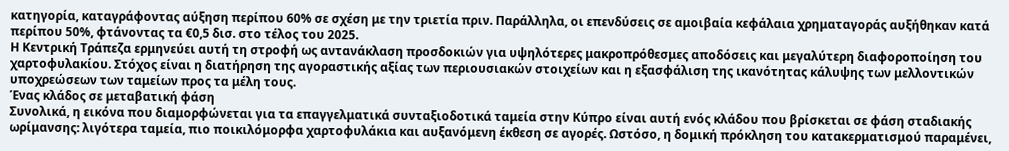κατηγορία, καταγράφοντας αύξηση περίπου 60% σε σχέση με την τριετία πριν. Παράλληλα, οι επενδύσεις σε αμοιβαία κεφάλαια χρηματαγοράς αυξήθηκαν κατά περίπου 50%, φτάνοντας τα €0,5 δισ. στο τέλος του 2025.
Η Κεντρική Τράπεζα ερμηνεύει αυτή τη στροφή ως αντανάκλαση προσδοκιών για υψηλότερες μακροπρόθεσμες αποδόσεις και μεγαλύτερη διαφοροποίηση του χαρτοφυλακίου. Στόχος είναι η διατήρηση της αγοραστικής αξίας των περιουσιακών στοιχείων και η εξασφάλιση της ικανότητας κάλυψης των μελλοντικών υποχρεώσεων των ταμείων προς τα μέλη τους.
Ένας κλάδος σε μεταβατική φάση
Συνολικά, η εικόνα που διαμορφώνεται για τα επαγγελματικά συνταξιοδοτικά ταμεία στην Κύπρο είναι αυτή ενός κλάδου που βρίσκεται σε φάση σταδιακής ωρίμανσης: λιγότερα ταμεία, πιο ποικιλόμορφα χαρτοφυλάκια και αυξανόμενη έκθεση σε αγορές. Ωστόσο, η δομική πρόκληση του κατακερματισμού παραμένει,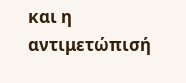και η αντιμετώπισή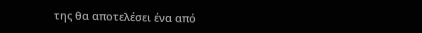της θα αποτελέσει ένα από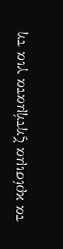τα κρίσιμα ζητήματα για τη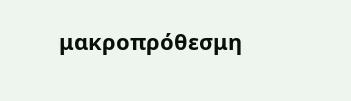μακροπρόθεσμη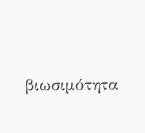βιωσιμότητα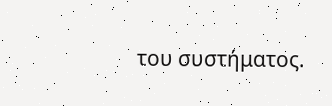του συστήματος.